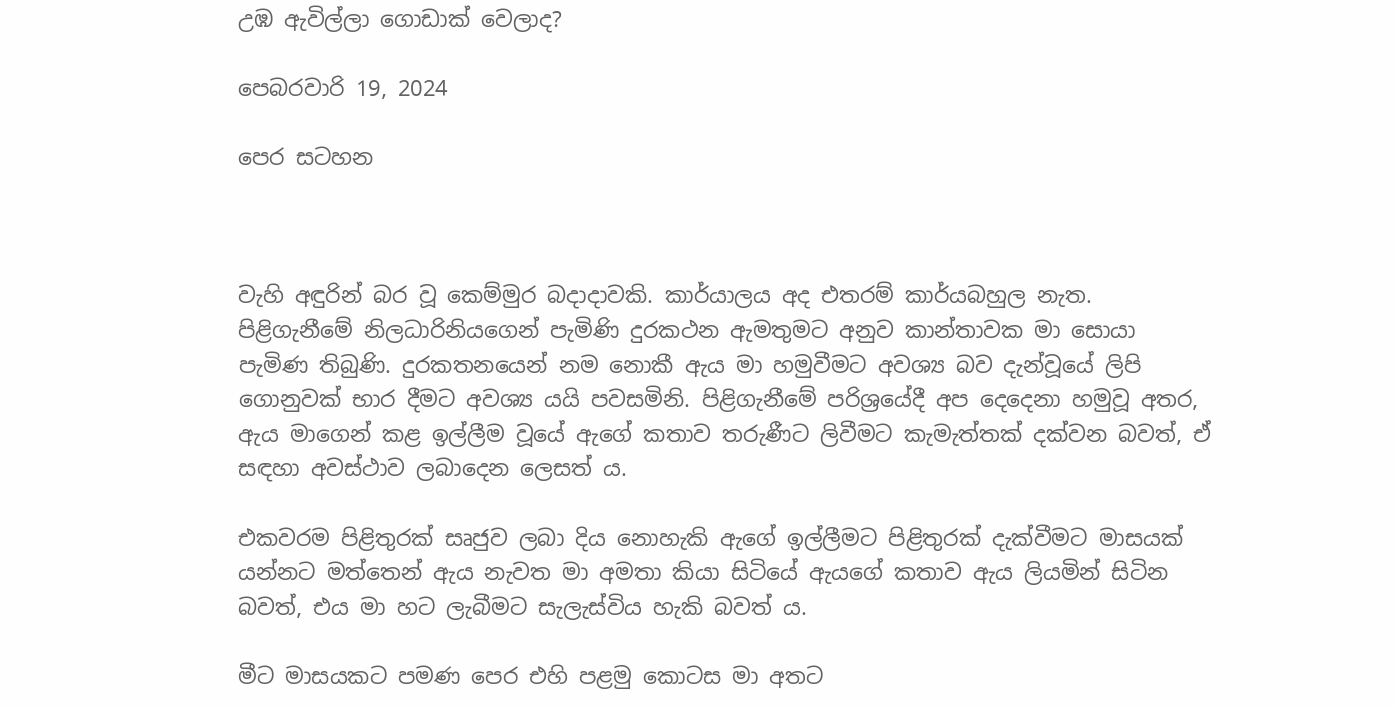උඹ ඇවිල්ලා ගොඩාක් වෙලාද?

පෙබරවාරි 19, 2024

පෙර සටහන



වැහි අඳුරින් බර වූ කෙම්මුර බදාදාවකි. කාර්යාලය අද එතරම් කාර්යබහුල නැත. පිළිගැනීමේ නිලධාරිනියගෙන් පැමිණි දුරකථන ඇමතුමට අනුව කාන්තාවක මා සොයා පැමිණ තිබුණි. දුරකතනයෙන් නම නොකී ඇය මා හමුවීමට අවශ්‍ය බව දැන්වූයේ ලිපි ගොනුවක් භාර දීමට අවශ්‍ය යයි පවසමිනි. පිළිගැනීමේ පරිශ්‍රයේදී අප දෙදෙනා හමුවූ අතර, ඇය මාගෙන් කළ ඉල්ලීම වූයේ ඇගේ කතාව තරුණීට ලිවීමට කැමැත්තක් දක්වන බවත්, ඒ සඳහා අවස්ථාව ලබාදෙන ලෙසත් ය.

එකවරම පිළිතුරක් සෘජුව ලබා දිය නොහැකි ඇගේ ඉල්ලීමට පිළිතුරක් දැක්වීමට මාසයක් යන්නට මත්තෙන් ඇය නැවත මා අමතා කියා සිටියේ ඇයගේ කතාව ඇය ලියමින් සිටින බවත්, එය මා හට ලැබීමට සැලැස්විය හැකි බවත් ය.

මීට මාසයකට පමණ පෙර එහි පළමු කොටස මා අතට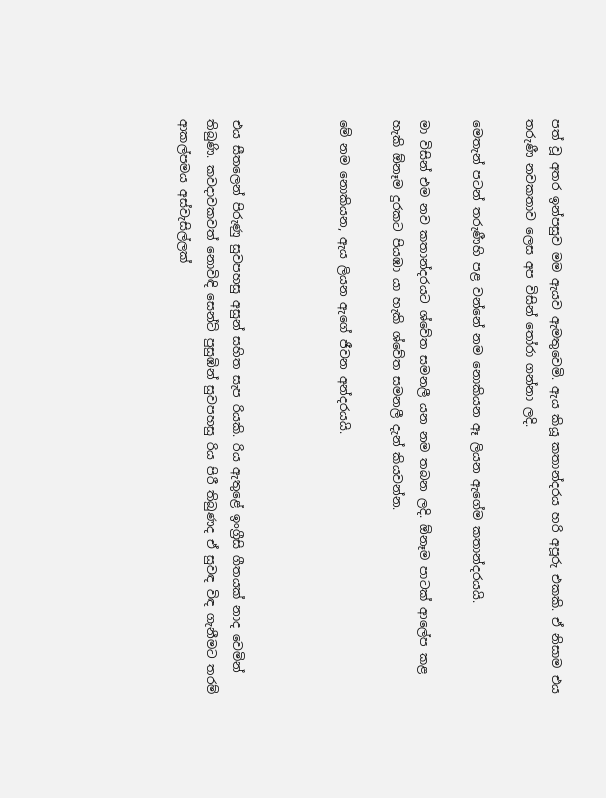පත් වූ අතර ඉන්පසුව මම ඇයව ඇමතුවෙමි. ඇය කියූ කතාන්දරය හරි අපූරු එකකි. ඒ නිසාම එය තරුණී නවකතාව ලෙස අප විසින් තෝරා ගන්නා ලදි.

මෙතැන් පටන් තරුණීහි පළ වන්නේ නම නොකියන ඈ ලියන ඇගේම කතාන්දරයයි.

මා විසින් එම නව කතාන්දරයට ශ්වේත සමනලී යන නම තබන ලදි. ඕනෑම පාටක් ආලේප කළ හැකි ඕනෑම දුරකට පියඹා යා හැකි ශ්වේත සමනලී දැන් කියවන්න.

මේ නම නොකියන, ඇය ලියන ඇගේ ජීවන අන්දරයයි.



එය සීතලෙන් පිරුණු සුවපහසු අසුන් සහිත සැප රියකි. රිය ඇතුළේ ඉංග්‍රීසි ගීතයක් නාද වෙමින් තිබුණි. කවදාවකවත් නොවිඳි සෙන්ට් පුසුඹින් සුවපහසු රිය පිරී තිබුණද ඒ සුවඳ විඳ ගැනීමට තරම් ආකල්පමය අස්වැසිල්ලක්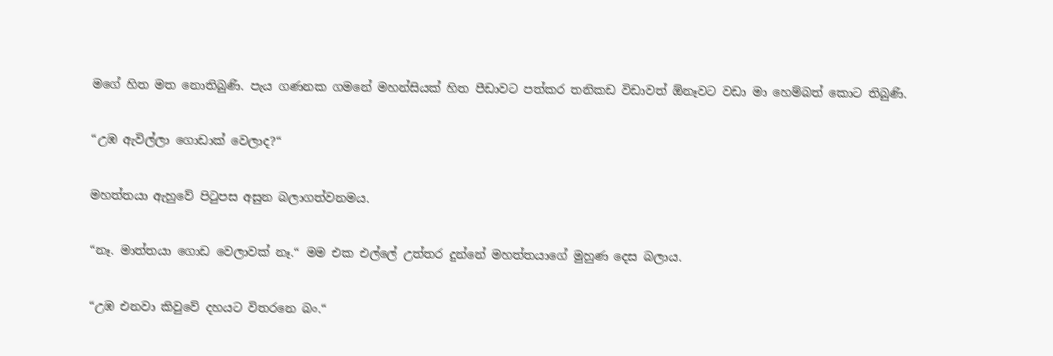මගේ හිත මත නොතිබුණි. පැය ගණනක ගමනේ මහන්සියක් හිත පීඩාවට පත්කර තනිකඩ විඩාවත් ඕනෑවට වඩා මා හෙම්බත් කොට තිබුණි.

“උඹ ඇවිල්ලා ගොඩාක් වෙලාද?“

මහත්තයා ඇහුවේ පිටුපස අසුන බලාගත්වනමය.

“නෑ. මාත්තයා ගොඩ වෙලාවක් නෑ.“ මම එක එල්ලේ උත්තර දුන්නේ මහත්තයාගේ මුහුණ දෙස බලාය.

“උඹ එනවා කිවුවේ දහයට විතරනෙ බං.“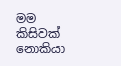මම කිසිවක් නොකියා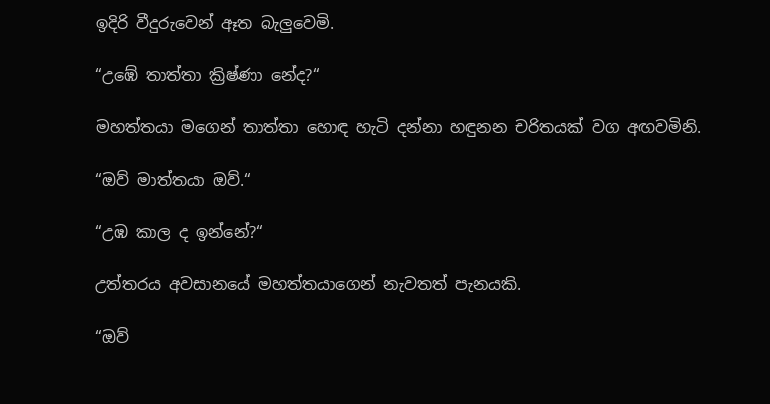ඉදිරි වීදුරුවෙන් ඈත බැලුවෙමි.

“උඹේ තාත්තා ක්‍රිෂ්ණා නේද?“

මහත්තයා මගෙන් තාත්තා හොඳ හැටි දන්නා හඳුනන චරිතයක් වග අඟවමිනි.

“ඔව් මාත්තයා ඔව්.“

“උඹ කාල ද ඉන්නේ?“

උත්තරය අවසානයේ මහත්තයාගෙන් නැවතත් පැනයකි.

“ඔව්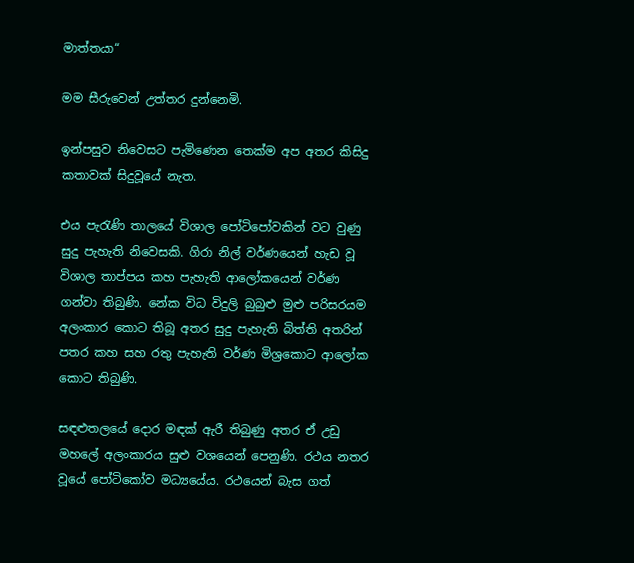මාත්තයා“

මම සීරුවෙන් උත්තර දුන්නෙමි.

ඉන්පසුව නිවෙසට පැමිණෙන තෙක්ම අප අතර කිසිදු කතාවක් සිදුවූයේ නැත.

එය පැරැණි තාලයේ විශාල පෝටිපෝවකින් වට වුණු සුදු පැහැති නිවෙසකි. ගිරා නිල් වර්ණයෙන් හැඩ වූ විශාල තාප්පය කහ පැහැති ආලෝකයෙන් වර්ණ ගන්වා තිබුණි. නේක විධ විදුලි බුබුළු මුළු පරිසරයම අලංකාර කොට තිබූ අතර සුදු පැහැති බිත්ති අතරින් පතර කහ සහ රතු පැහැති වර්ණ මිශ්‍රකොට ආලෝක කොට තිබුණි.

සඳළුතලයේ දොර මඳක් ඇරී තිබුණු අතර ඒ උඩු මහලේ අලංකාරය සුළු වශයෙන් පෙනුණි. රථය නතර වූයේ පෝටිකෝව මධ්‍යයේය. රථයෙන් බැස ගත්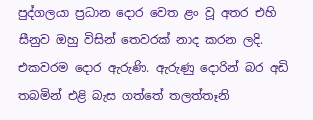පුද්ගලයා ප්‍රධාන දොර වෙත ළං වූ අතර එහි සීනුව ඔහු විසින් තෙවරක් නාද කරන ලදි. එකවරම දොර ඇරුණි. ඇරුණු දොරින් බර අඩි තබමින් එළි බැස ගත්තේ තලත්තෑනි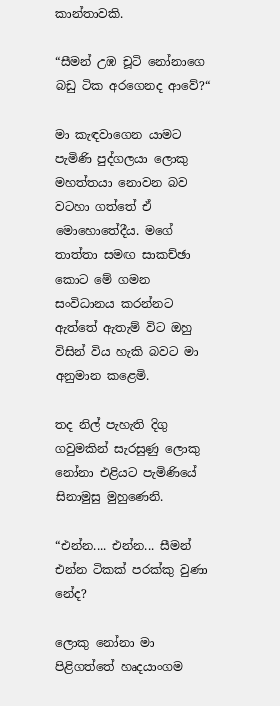කාන්තාවකි.

“සීමන් උඹ චූටි නෝනාගෙ බඩු ටික අරගෙනද ආවේ?“

මා කැඳවාගෙන යාමට පැමිණි පුද්ගලයා ලොකු මහත්තයා නොවන බව වටහා ගත්තේ ඒ මොහොතේදීය. මගේ තාත්තා සමඟ සාකච්ඡා කොට මේ ගමන සංවිධානය කරන්නට ඇත්තේ ඇතැම් විට ඔහු විසින් විය හැකි බවට මා අනුමාන කළෙමි.

තද නිල් පැහැති දිගු ගවුමකින් සැරසුණු ලොකු නෝනා එළියට පැමිණියේ සිනාමුසු මුහුණෙනි.

“එන්න.... එන්න... සීමන් එන්න ටිකක් පරක්කු වුණා නේද?

ලොකු නෝනා මා පිළිගත්තේ හෘදයාංගම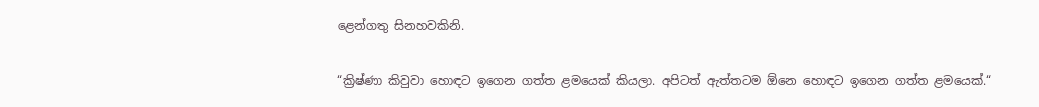ළෙන්ගතු සිනහවකිනි.

“ක්‍රිෂ්ණා කිවුවා හොඳට ඉගෙන ගත්ත ළමයෙක් කියලා. අපිටත් ඇත්තටම ඕනෙ හොඳට ඉගෙන ගත්ත ළමයෙක්.“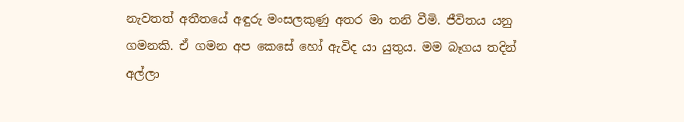නැවතත් අතීතයේ අඳුරු මංසලකුණු අතර මා තනි වීමි. ජීවිතය යනු ගමනකි. ඒ ගමන අප කෙසේ හෝ ඇවිද යා යුතුය. මම බෑගය තදින් අල්ලා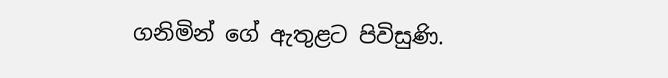ගනිමින් ගේ ඇතුළට පිවිසුණි.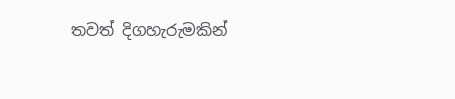තවත් දිගහැරුමකින්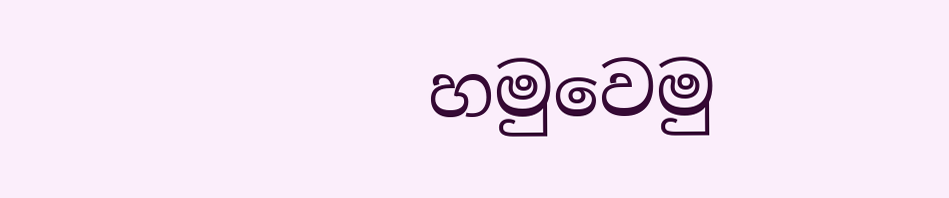හමුවෙමු